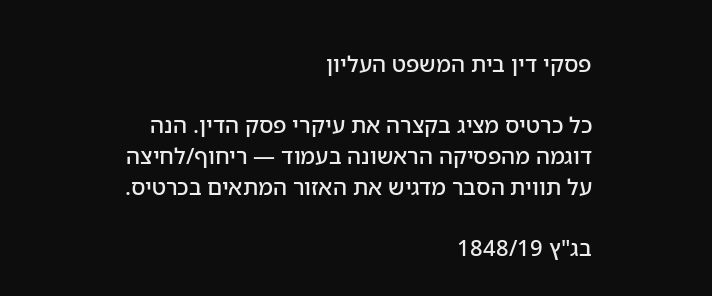פסקי דין בית המשפט העליון

כל כרטיס מציג בקצרה את עיקרי פסק הדין. הנה דוגמה מהפסיקה הראשונה בעמוד — ריחוף/לחיצה על תווית הסבר מדגיש את האזור המתאים בכרטיס.

בג"ץ 1848/19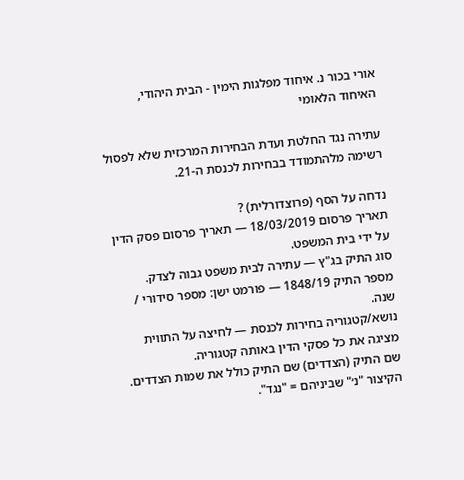אורי בכור נ. איחוד מפלגות הימין - הבית היהודי, האיחוד הלאומי

עתירה נגד החלטת ועדת הבחירות המרכזית שלא לפסול רשימה מלהתמודד בבחירות לכנסת ה-21.

נדחה על הסף (פרוצדורלית) ?
תאריך פרסום 18/03/2019 — תאריך פרסום פסק הדין על ידי בית המשפט.
סוג התיק בג"ץ — עתירה לבית משפט גבוה לצדק.
מספר התיק 1848/19 — פורמט ישן: מספר סידורי / שנה.
נושא/קטגוריה בחירות לכנסת — לחיצה על התווית מציגה את כל פסקי הדין באותה קטגוריה.
שם התיק (הצדדים) שם התיק כולל את שמות הצדדים. הקיצור "נ׳" שביניהם = "נגד".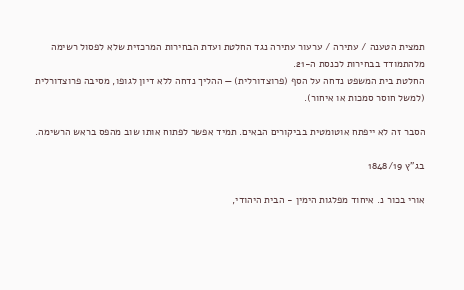תמצית הטענה / עתירה / ערעור עתירה נגד החלטת ועדת הבחירות המרכזית שלא לפסול רשימה מלהתמודד בבחירות לכנסת ה-21.
החלטת בית המשפט נדחה על הסף (פרוצדורלית) — ההליך נדחה ללא דיון לגופו, מסיבה פרוצדורלית (למשל חוסר סמכות או איחור).

הסבר זה לא ייפתח אוטומטית בביקורים הבאים. תמיד אפשר לפתוח אותו שוב מהפס בראש הרשימה.

בג"ץ 1848/19

אורי בכור נ. איחוד מפלגות הימין - הבית היהודי,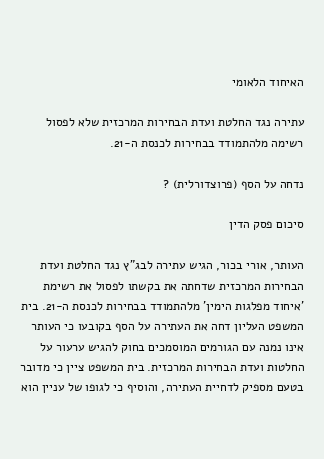האיחוד הלאומי

עתירה נגד החלטת ועדת הבחירות המרכזית שלא לפסול רשימה מלהתמודד בבחירות לכנסת ה-21.

נדחה על הסף (פרוצדורלית) ?

סיכום פסק הדין

העותר, אורי בכור, הגיש עתירה לבג"ץ נגד החלטת ועדת הבחירות המרכזית שדחתה את בקשתו לפסול את רשימת 'איחוד מפלגות הימין' מלהתמודד בבחירות לכנסת ה-21. בית המשפט העליון דחה את העתירה על הסף בקובעו כי העותר אינו נמנה עם הגורמים המוסמכים בחוק להגיש ערעור על החלטות ועדת הבחירות המרכזית. בית המשפט ציין כי מדובר בטעם מספיק לדחיית העתירה, והוסיף כי לגופו של עניין הוא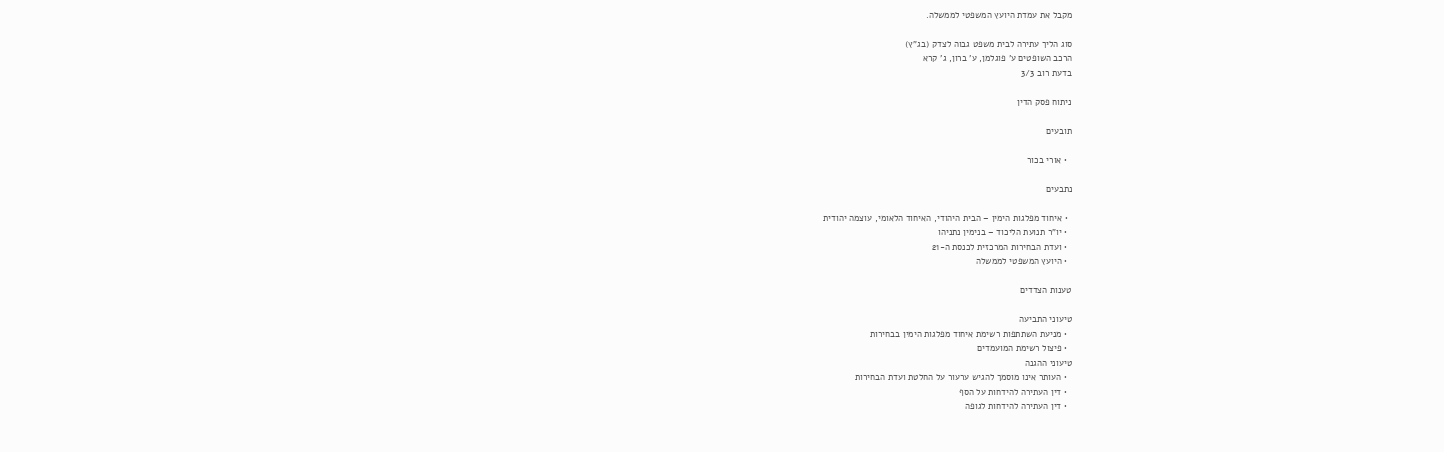מקבל את עמדת היועץ המשפטי לממשלה.

סוג הליך עתירה לבית משפט גבוה לצדק (בג"ץ)
הרכב השופטים ע' פוגלמן, ע' ברון, ג' קרא
בדעת רוב 3/3

ניתוח פסק הדין

תובעים

  • אורי בכור

נתבעים

  • איחוד מפלגות הימין – הבית היהודי, האיחוד הלאומי, עוצמה יהודית
  • יו"ר תנועת הליכוד – בנימין נתניהו
  • ועדת הבחירות המרכזית לכנסת ה-21
  • היועץ המשפטי לממשלה

טענות הצדדים

טיעוני התביעה
  • מניעת השתתפות רשימת איחוד מפלגות הימין בבחירות
  • פיצול רשימת המועמדים
טיעוני ההגנה
  • העותר אינו מוסמך להגיש ערעור על החלטת ועדת הבחירות
  • דין העתירה להידחות על הסף
  • דין העתירה להידחות לגופה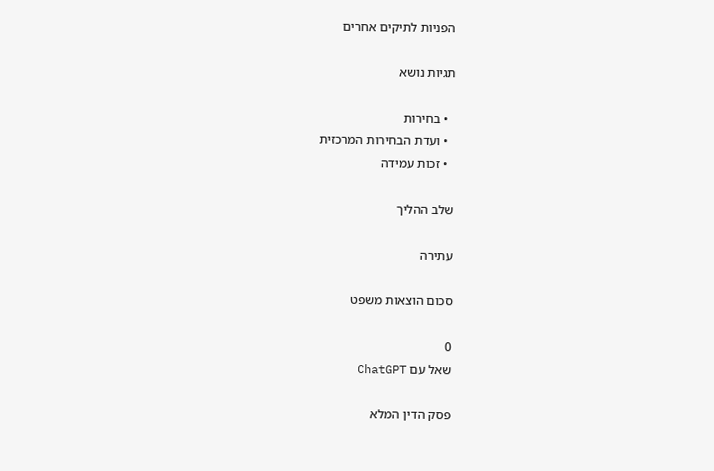הפניות לתיקים אחרים

תגיות נושא

  • בחירות
  • ועדת הבחירות המרכזית
  • זכות עמידה

שלב ההליך

עתירה

סכום הוצאות משפט

0
שאל עם ChatGPT

פסק הדין המלא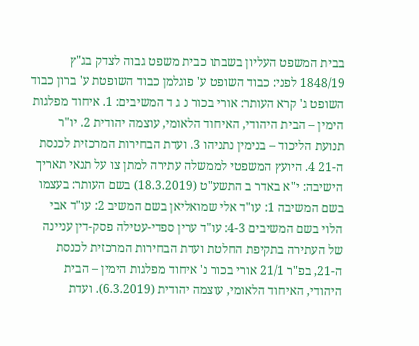בבית המשפט העליון בשבתו כבית משפט גבוה לצדק בג"ץ 1848/19 לפני: כבוד השופט ע' פוגלמן כבוד השופטת ע' ברון כבוד השופט ג' קרא העותר: אורי בכור נ ג ד המשיבים: 1. איחוד מפלגות הימין – הבית היהודי, האיחוד הלאומי, עוצמה יהודית 2. יו"ר תנועת הליכוד – בנימין נתניהו 3. ועדת הבחירות המרכזית לכנסת ה-21 4. היועץ המשפטי לממשלה עתירה למתן צו על תנאי תאריך הישיבה: י"א באדר ב התשע"ט (18.3.2019) בשם העותר: בעצמו בשם המשיבה 1: עו"ד אלי שמואליאן בשם המשיב 2: עו"ד אבי הלוי בשם המשיבים 4-3: עו"ד ערין ספדי-עטילה פסק-דין עניינה של העתירה בתקיפת החלטת ועדת הבחירות המרכזית לכנסת ה-21, בפ"ר 21/1 אורי בכור נ' איחוד מפלגות הימין – הבית היהודי, האיחוד הלאומי, עוצמה יהודית (6.3.2019). ועדת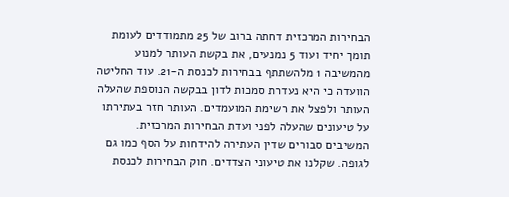הבחירות המרכזית דחתה ברוב של 25 מתמודדים לעומת תומך יחיד ועוד 5 נמנעים, את בקשת העותר למנוע מהמשיבה 1 מלהשתתף בבחירות לכנסת ה-21. עוד החליטה הוועדה כי היא נעדרת סמכות לדון בבקשה הנוספת שהעלה העותר ולפצל את רשימת המועמדים. העותר חזר בעתירתו על טיעונים שהעלה לפני ועדת הבחירות המרכזית. המשיבים סבורים שדין העתירה להידחות על הסף כמו גם לגופה. שקלנו את טיעוני הצדדים. חוק הבחירות לכנסת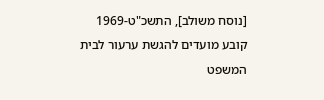[נוסח משולב], התשכ"ט-1969 קובע מועדים להגשת ערעור לבית המשפט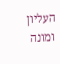העליון ומונה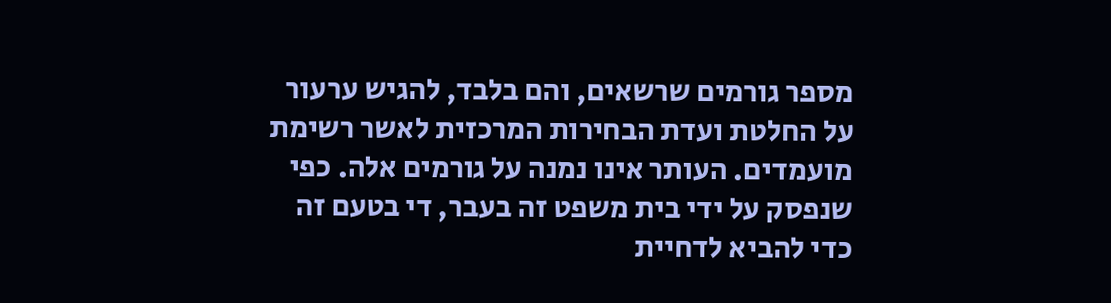מספר גורמים שרשאים, והם בלבד, להגיש ערעור על החלטת ועדת הבחירות המרכזית לאשר רשימת מועמדים. העותר אינו נמנה על גורמים אלה. כפי שנפסק על ידי בית משפט זה בעבר, די בטעם זה כדי להביא לדחיית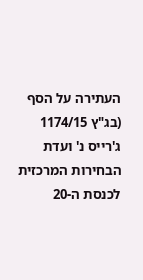העתירה על הסף (בג"ץ 1174/15 ג'רייס נ' ועדת הבחירות המרכזית לכנסת ה-20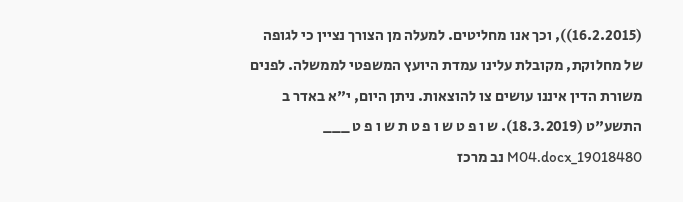(16.2.2015)), וכך אנו מחליטים. למעלה מן הצורך נציין כי לגופה של מחלוקת, מקובלת עלינו עמדת היועץ המשפטי לממשלה. לפנים משורת הדין איננו עושים צו להוצאות. ניתן היום, י"א באדר ב התשע"ט (18.3.2019). ש ו פ ט ש ו פ ט ת ש ו פ ט ___ 19018480_M04.docx נב מרכז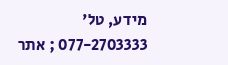מידע, טל' 077-2703333 ; אתר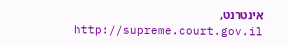אינטרנט, http://supreme.court.gov.il